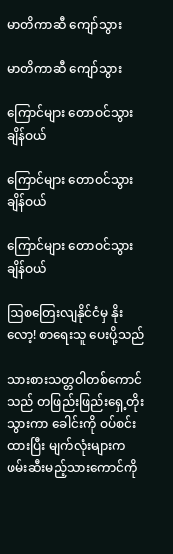မာတိကာဆီ ကျော်သွား

မာတိကာဆီ ကျော်သွား

ကြောင်များ တောဝင်သွားချိန်ဝယ်

ကြောင်များ တောဝင်သွားချိန်ဝယ်

ကြောင်များ တောဝင်သွားချိန်ဝယ်

ဩစတြေးလျနိုင်ငံမှ နိုးလော့! စာရေးသူ ပေးပို့သည်

သားစားသတ္တဝါတစ်ကောင်သည် တဖြည်းဖြည်းရှေ့တိုးသွားကာ ခေါင်းကို ဝပ်စင်းထားပြီး မျက်လုံးများက ဖမ်းဆီးမည့်သားကောင်ကို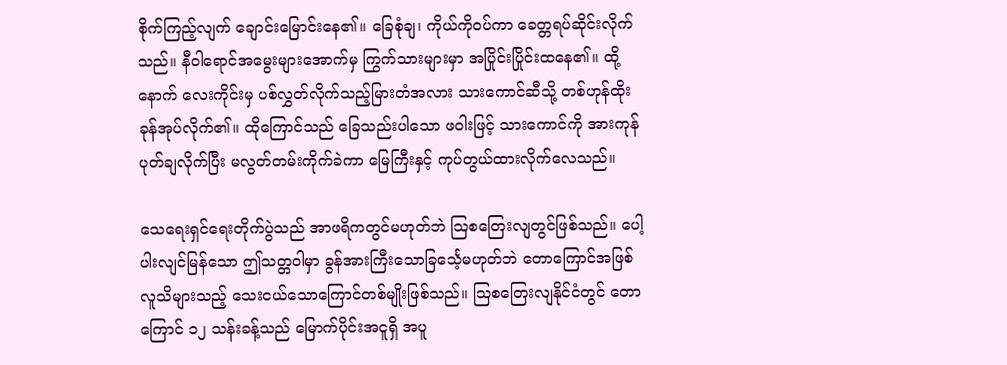စိုက်ကြည့်လျက် ချောင်းမြောင်းနေ၏။ ခြေစုံချ၊ ကိုယ်ကိုဝပ်ကာ ခေတ္တရပ်ဆိုင်းလိုက်သည်။ နီဝါရောင်အမွေးများအောက်မှ ကြွက်သားများမှာ အပြိုင်းပြိုင်းထနေ၏။ ထို့နောက် လေးကိုင်းမှ ပစ်လွှတ်လိုက်သည့်မြားတံအလား သားကောင်ဆီသို့ တစ်ဟုန်ထိုးခုန်အုပ်လိုက်၏။ ထိုကြောင်သည် ခြေသည်းပါသော ဖဝါးဖြင့် သားကောင်ကို အားကုန်ပုတ်ချလိုက်ပြီး မလွတ်တမ်းကိုက်ခဲကာ မြေကြီးနှင့် ကုပ်တွယ်ထားလိုက်လေသည်။

သေရေးရှင်ရေးတိုက်ပွဲသည် အာဖရိကတွင်မဟုတ်ဘဲ ဩစတြေးလျတွင်ဖြစ်သည်။ ပေါ့ပါးလျင်မြန်သော ဤသတ္တဝါမှာ ခွန်အားကြီးသောခြင်္သေ့မဟုတ်ဘဲ တောကြောင်အဖြစ် လူသိများသည့် သေးငယ်သောကြောင်တစ်မျိုးဖြစ်သည်။ ဩစတြေးလျနိုင်ငံတွင် တောကြောင် ၁၂ သန်းခန့်သည် မြောက်ပိုင်းအငူရှိ အပူ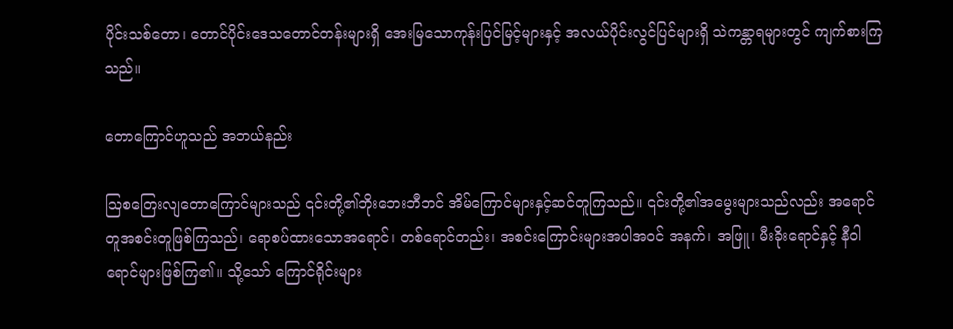ပိုင်းသစ်တော၊ တောင်ပိုင်းဒေသတောင်တန်းများရှိ အေးမြသောကုန်းပြင်မြင့်များနှင့် အလယ်ပိုင်းလွင်ပြင်များရှိ သဲကန္တာရများတွင် ကျက်စားကြသည်။

တောကြောင်ဟူသည် အဘယ်နည်း

ဩစတြေးလျတောကြောင်များသည် ၎င်းတို့၏ဘိုးဘေးဘီဘင် အိမ်ကြောင်များနှင့်ဆင်တူကြသည်။ ၎င်းတို့၏အမွေးများသည်လည်း အရောင်တူအစင်းတူဖြစ်ကြသည်၊ ရောစပ်ထားသောအရောင်၊ တစ်ရောင်တည်း၊ အစင်းကြောင်းများအပါအဝင် အနက်၊ အဖြူ၊ မီးခိုးရောင်နှင့် နီဝါရောင်များဖြစ်ကြ၏။ သို့သော် ကြောင်ရိုင်းများ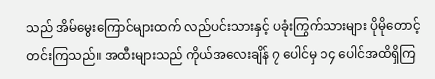သည် အိမ်မွေးကြောင်များထက် လည်ပင်းသားနှင့် ပခုံးကြွက်သားများ ပိုမိုတောင့်တင်းကြသည်။ အထီးများသည် ကိုယ်အလေးချိန် ၇ ပေါင်မှ ၁၄ ပေါင်အထိရှိကြ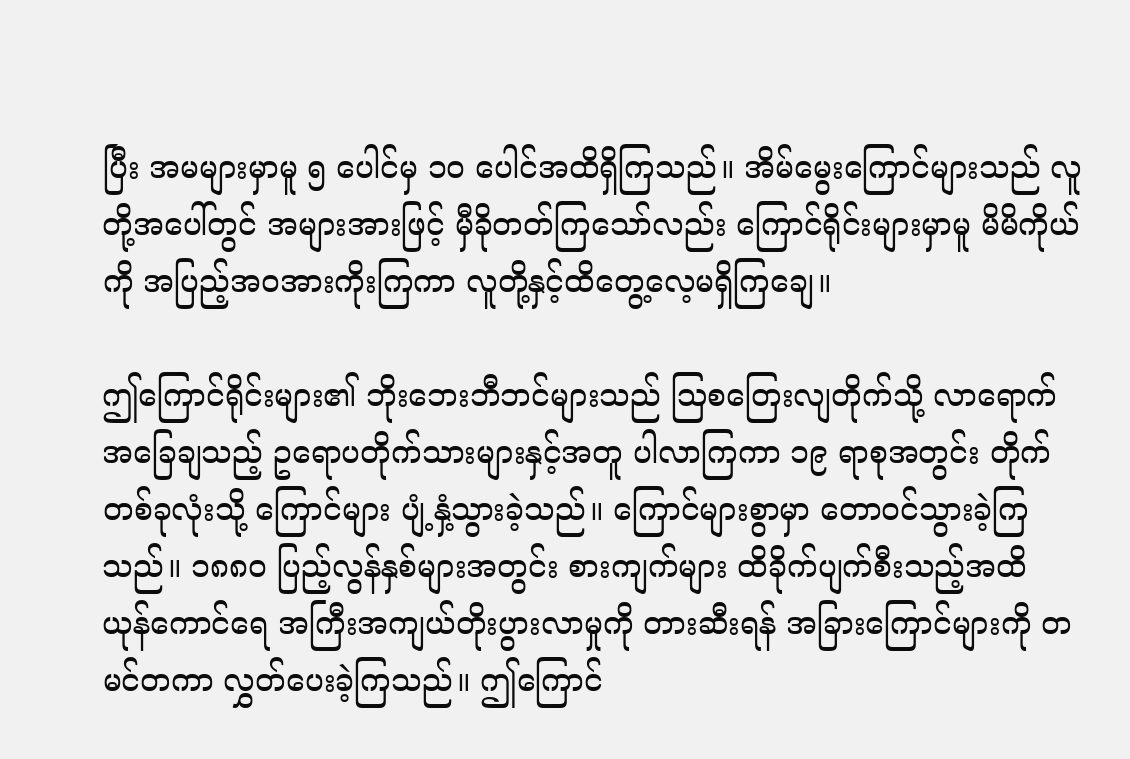ပြီး အမများမှာမူ ၅ ပေါင်မှ ၁၀ ပေါင်အထိရှိကြသည်။ အိမ်မွေးကြောင်များသည် လူတို့အပေါ်တွင် အများအားဖြင့် မှီခိုတတ်ကြသော်လည်း ကြောင်ရိုင်းများမှာမူ မိမိကိုယ်ကို အပြည့်အဝအားကိုးကြကာ လူတို့နှင့်ထိတွေ့လေ့မရှိကြချေ။

ဤကြောင်ရိုင်းများ၏ ဘိုးဘေးဘီဘင်များသည် ဩစတြေးလျတိုက်သို့ လာရောက်အခြေချသည့် ဥရောပတိုက်သားများနှင့်အတူ ပါလာကြကာ ၁၉ ရာစုအတွင်း တိုက်တစ်ခုလုံးသို့ ကြောင်များ ပျံ့နှံ့သွားခဲ့သည်။ ကြောင်များစွာမှာ တောဝင်သွားခဲ့ကြသည်။ ၁၈၈၀ ပြည့်လွန်နှစ်များအတွင်း စားကျက်များ ထိခိုက်ပျက်စီးသည့်အထိ ယုန်ကောင်ရေ အကြီးအကျယ်တိုးပွားလာမှုကို တားဆီးရန် အခြားကြောင်များကို တမင်တကာ လွှတ်ပေးခဲ့ကြသည်။ ဤကြောင်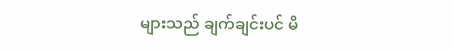များသည် ချက်ချင်းပင် မိ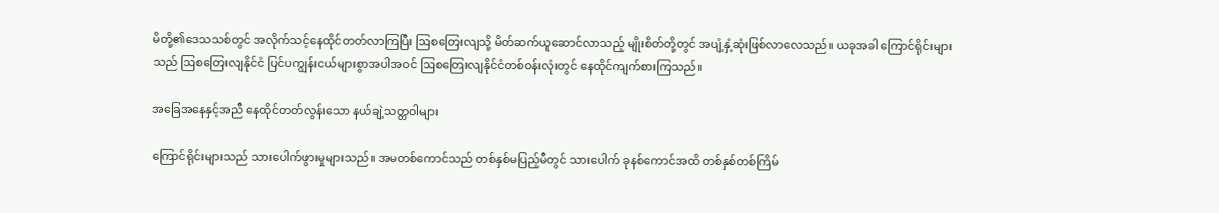မိတို့၏ဒေသသစ်တွင် အလိုက်သင့်နေထိုင်တတ်လာကြပြီး ဩစတြေးလျသို့ မိတ်ဆက်ယူဆောင်လာသည့် မျိုးစိတ်တို့တွင် အပျံ့နှံ့ဆုံးဖြစ်လာလေသည်။ ယခုအခါ ကြောင်ရိုင်းများသည် ဩစတြေးလျနိုင်ငံ ပြင်ပကျွန်းငယ်များစွာအပါအဝင် ဩစတြေးလျနိုင်ငံတစ်ဝန်းလုံးတွင် နေထိုင်ကျက်စားကြသည်။

အခြေအနေနှင့်အညီ နေထိုင်တတ်လွန်းသော နယ်ချဲ့သတ္တဝါများ

ကြောင်ရိုင်းများသည် သားပေါက်ဖွားမှုများသည်။ အမတစ်ကောင်သည် တစ်နှစ်မပြည့်မီတွင် သားပေါက် ခုနစ်ကောင်အထိ တစ်နှစ်တစ်ကြိမ်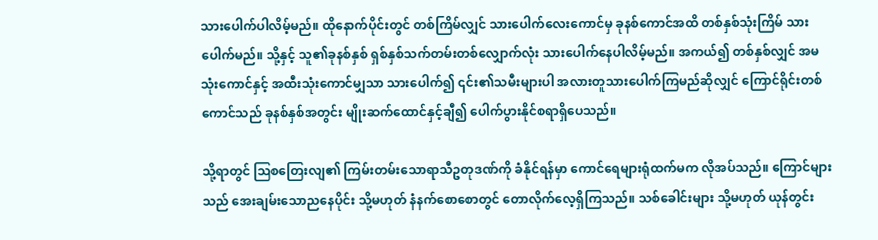သားပေါက်ပါလိမ့်မည်။ ထိုနောက်ပိုင်းတွင် တစ်ကြိမ်လျှင် သားပေါက်လေးကောင်မှ ခုနစ်ကောင်အထိ တစ်နှစ်သုံးကြိမ် သားပေါက်မည်။ သို့နှင့် သူ၏ခုနစ်နှစ် ရှစ်နှစ်သက်တမ်းတစ်လျှောက်လုံး သားပေါက်နေပါလိမ့်မည်။ အကယ်၍ တစ်နှစ်လျှင် အမသုံးကောင်နှင့် အထီးသုံးကောင်မျှသာ သားပေါက်၍ ၎င်း၏သမီးများပါ အလားတူသားပေါက်ကြမည်ဆိုလျှင် ကြောင်ရိုင်းတစ်ကောင်သည် ခုနစ်နှစ်အတွင်း မျိုးဆက်ထောင်နှင့်ချီ၍ ပေါက်ပွားနိုင်စရာရှိပေသည်။

သို့ရာတွင် ဩစတြေးလျ၏ ကြမ်းတမ်းသောရာသီဥတုဒဏ်ကို ခံနိုင်ရန်မှာ ကောင်ရေများရုံထက်မက လိုအပ်သည်။ ကြောင်များသည် အေးချမ်းသောညနေပိုင်း သို့မဟုတ် နံနက်စောစောတွင် တောလိုက်လေ့ရှိကြသည်။ သစ်ခေါင်းများ သို့မဟုတ် ယုန်တွင်း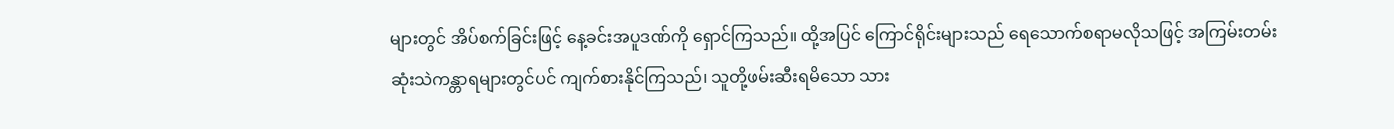များတွင် အိပ်စက်ခြင်းဖြင့် နေ့ခင်းအပူဒဏ်ကို ရှောင်ကြသည်။ ထို့အပြင် ကြောင်ရိုင်းများသည် ရေသောက်စရာမလိုသဖြင့် အကြမ်းတမ်းဆုံးသဲကန္တာရများတွင်ပင် ကျက်စားနိုင်ကြသည်၊ သူတို့ဖမ်းဆီးရမိသော သား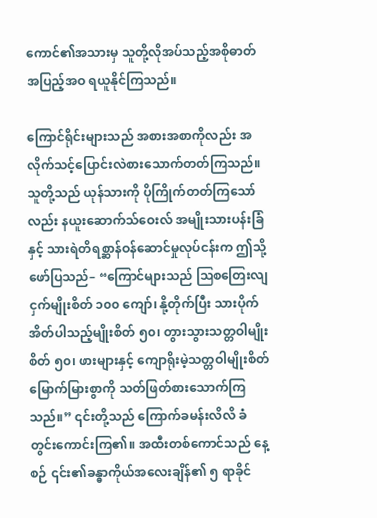ကောင်၏အသားမှ သူတို့လိုအပ်သည့်အစိုဓာတ်အပြည့်အဝ ရယူနိုင်ကြသည်။

ကြောင်ရိုင်းများသည် အစားအစာကိုလည်း အလိုက်သင့်ပြောင်းလဲစားသောက်တတ်ကြသည်။ သူတို့သည် ယုန်သားကို ပိုကြိုက်တတ်ကြသော်လည်း နယူးဆောက်သ်ဝေးလ် အမျိုးသားပန်းခြံနှင့် သားရဲတိရစ္ဆာန်ဝန်ဆောင်မှုလုပ်ငန်းက ဤသို့ဖော်ပြသည်– “ကြောင်များသည် ဩစတြေးလျ ငှက်မျိုးစိတ် ၁၀၀ ကျော်၊ နို့တိုက်ပြီး သားပိုက်အိတ်ပါသည့်မျိုးစိတ် ၅၀၊ တွားသွားသတ္တဝါမျိုးစိတ် ၅၀၊ ဖားများနှင့် ကျောရိုးမဲ့သတ္တဝါမျိုးစိတ်မြောက်မြားစွာကို သတ်ဖြတ်စားသောက်ကြသည်။” ၎င်းတို့သည် ကြောက်ခမန်းလိလိ ခံတွင်းကောင်းကြ၏။ အထီးတစ်ကောင်သည် နေ့စဉ် ၎င်း၏ခန္ဓာကိုယ်အလေးချိန်၏ ၅ ရာခိုင်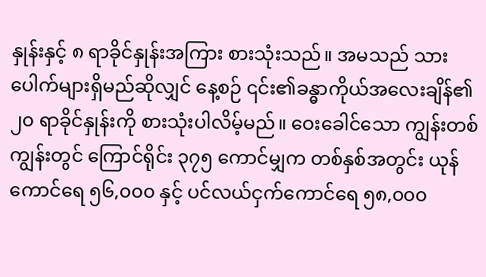နှုန်းနှင့် ၈ ရာခိုင်နှုန်းအကြား စားသုံးသည်။ အမသည် သားပေါက်များရှိမည်ဆိုလျှင် နေ့စဉ် ၎င်း၏ခန္ဓာကိုယ်အလေးချိန်၏ ၂၀ ရာခိုင်နှုန်းကို စားသုံးပါလိမ့်မည်။ ဝေးခေါင်သော ကျွန်းတစ်ကျွန်းတွင် ကြောင်ရိုင်း ၃၇၅ ကောင်မျှက တစ်နှစ်အတွင်း ယုန်ကောင်ရေ ၅၆,၀၀၀ နှင့် ပင်လယ်ငှက်ကောင်ရေ ၅၈,၀၀၀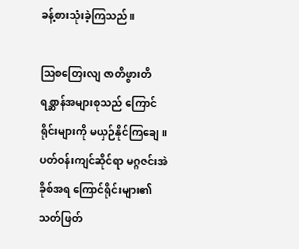ခန့်စားသုံးခဲ့ကြသည်။

ဩစတြေးလျ ဇာတိဖွားတိရစ္ဆာန်အများစုသည် ကြောင်ရိုင်းများကို မယှဉ်နိုင်ကြချေ။ ပတ်ဝန်းကျင်ဆိုင်ရာ မဂ္ဂဇင်းအဲခိုစ်အရ ကြောင်ရိုင်းများ၏ သတ်ဖြတ်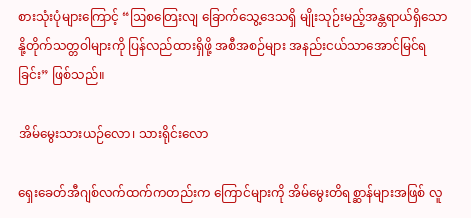စားသုံးပုံများကြောင့် “ဩစတြေးလျ ခြောက်သွေ့ဒေသရှိ မျိုးသုဉ်းမည့်အန္တရာယ်ရှိသော နို့တိုက်သတ္တဝါများကို ပြန်လည်ထားရှိဖို့ အစီအစဉ်များ အနည်းငယ်သာအောင်မြင်ရခြင်း” ဖြစ်သည်။

အိမ်မွေးသားယဉ်လော၊ သားရိုင်းလော

ရှေးခေတ်အီဂျစ်လက်ထက်ကတည်းက ကြောင်များကို အိမ်မွေးတိရစ္ဆာန်များအဖြစ် လူ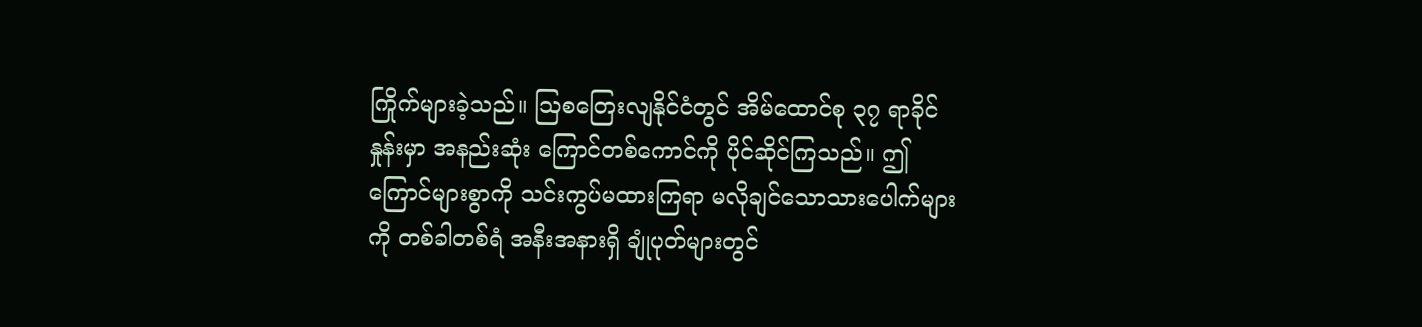ကြိုက်များခဲ့သည်။ ဩစတြေးလျနိုင်ငံတွင် အိမ်ထောင်စု ၃၇ ရာခိုင်နှုန်းမှာ အနည်းဆုံး ကြောင်တစ်ကောင်ကို ပိုင်ဆိုင်ကြသည်။ ဤကြောင်များစွာကို သင်းကွပ်မထားကြရာ မလိုချင်သောသားပေါက်များကို တစ်ခါတစ်ရံ အနီးအနားရှိ ချုံပုတ်များတွင်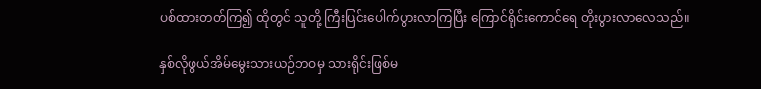ပစ်ထားတတ်ကြ၍ ထိုတွင် သူတို့ ကြီးပြင်းပေါက်ပွားလာကြပြီး ကြောင်ရိုင်းကောင်ရေ တိုးပွားလာလေသည်။

နှစ်လိုဖွယ်အိမ်မွေးသားယဉ်ဘဝမှ သားရိုင်းဖြစ်မ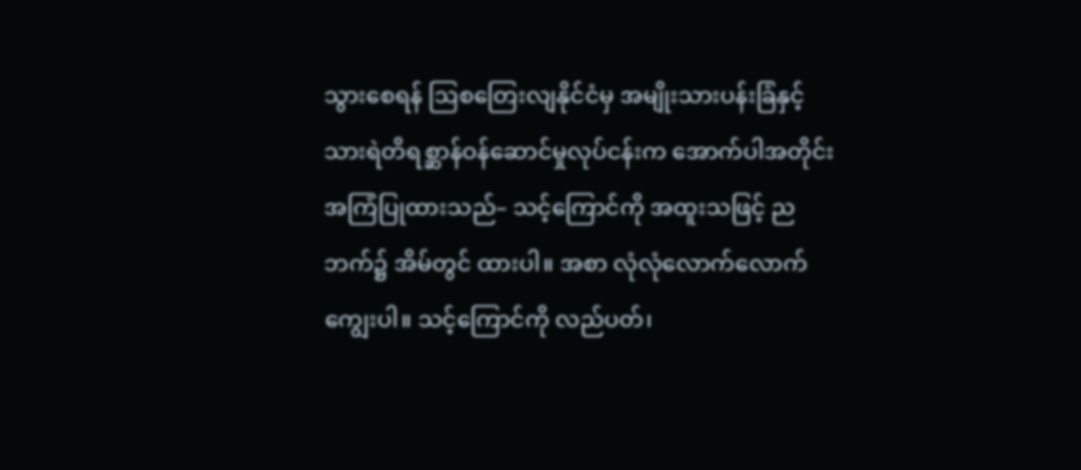သွားစေရန် ဩစတြေးလျနိုင်ငံမှ အမျိုးသားပန်းခြံနှင့် သားရဲတိရစ္ဆာန်ဝန်ဆောင်မှုလုပ်ငန်းက အောက်ပါအတိုင်း အကြံပြုထားသည်– သင့်ကြောင်ကို အထူးသဖြင့် ညဘက်၌ အိမ်တွင် ထားပါ။ အစာ လုံလုံလောက်လောက် ကျွေးပါ။ သင့်ကြောင်ကို လည်ပတ်၊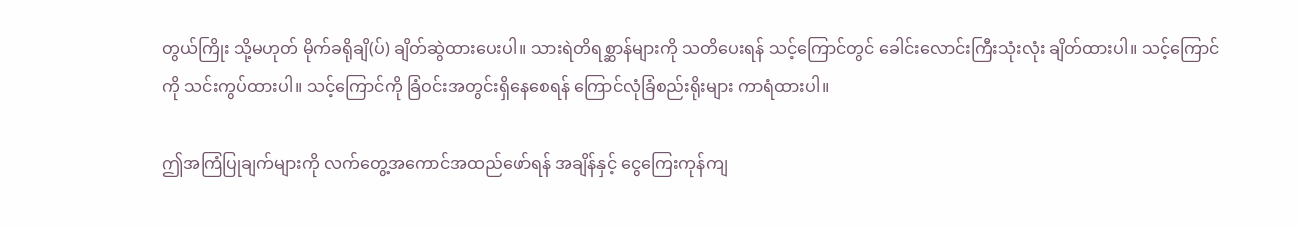တွယ်ကြိုး သို့မဟုတ် မိုက်ခရိုချိ(ပ်) ချိတ်ဆွဲထားပေးပါ။ သားရဲတိရစ္ဆာန်များကို သတိပေးရန် သင့်ကြောင်တွင် ခေါင်းလောင်းကြီးသုံးလုံး ချိတ်ထားပါ။ သင့်ကြောင်ကို သင်းကွပ်ထားပါ။ သင့်ကြောင်ကို ခြံဝင်းအတွင်းရှိနေစေရန် ကြောင်လုံခြံစည်းရိုးများ ကာရံထားပါ။

ဤအကြံပြုချက်များကို လက်တွေ့အကောင်အထည်ဖော်ရန် အချိန်နှင့် ငွေကြေးကုန်ကျ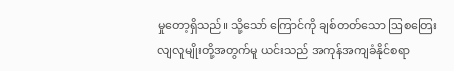မှုတော့ရှိသည်။ သို့သော် ကြောင်ကို ချစ်တတ်သော ဩစတြေးလျလူမျိုးတို့အတွက်မူ ယင်းသည် အကုန်အကျခံနိုင်စရာ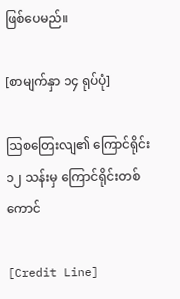ဖြစ်ပေမည်။

[စာမျက်နှာ ၁၄ ရုပ်ပုံ]

ဩစတြေးလျ၏ ကြောင်ရိုင်း ၁၂ သန်းမှ ကြောင်ရိုင်းတစ်ကောင်

[Credit Line]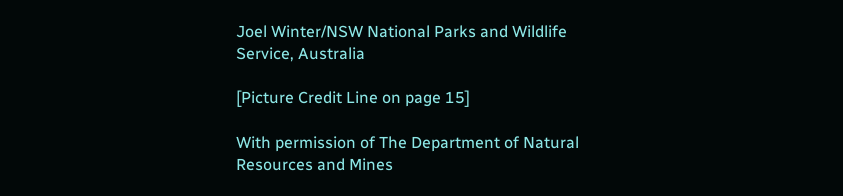Joel Winter/NSW National Parks and Wildlife Service, Australia

[Picture Credit Line on page 15]

With permission of The Department of Natural Resources and Mines